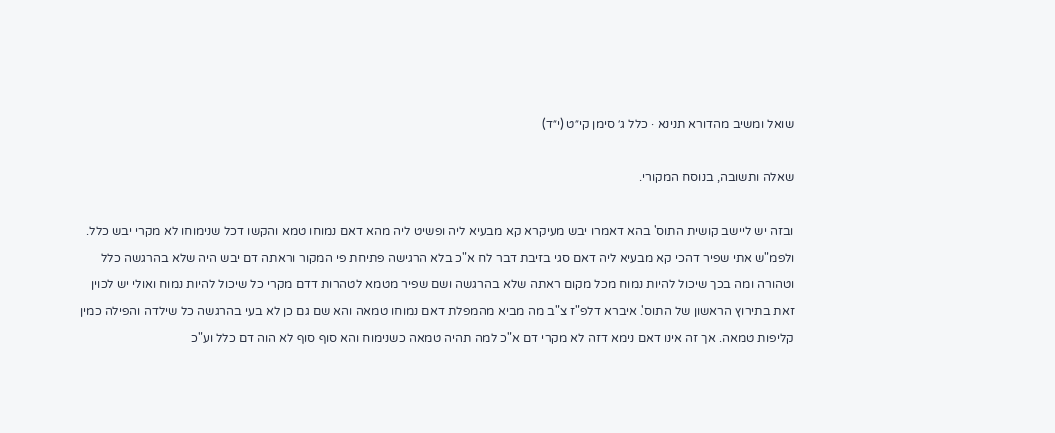שואל ומשיב מהדורא תנינא · כלל ג׳ סימן קי״ט (י״ד)

שאלה ותשובה, בנוסח המקורי.

ובזה יש ליישב קושית התוס' בהא דאמרו יבש מעיקרא קא מבעיא ליה ופשיט ליה מהא דאם נמוחו טמא והקשו דכל שנימוחו לא מקרי יבש כלל. ולפמ"ש אתי שפיר דהכי קא מבעיא ליה דאם סגי בזיבת דבר לח א"כ בלא הרגישה פתיחת פי המקור וראתה דם יבש היה שלא בהרגשה כלל וטהורה ומה בכך שיכול להיות נמוח מכל מקום ראתה שלא בהרגשה ושם שפיר מטמא לטהרות דדם מקרי כל שיכול להיות נמוח ואולי יש לכוין זאת בתירוץ הראשון של התוס'. איברא דלפ"ז צ"ב מה מביא מהמפלת דאם נמוחו טמאה והא שם גם כן לא בעי בהרגשה כל שילדה והפילה כמין קליפות טמאה. אך זה אינו דאם נימא דזה לא מקרי דם א"כ למה תהיה טמאה כשנימוח והא סוף סוף לא הוה דם כלל וע"כ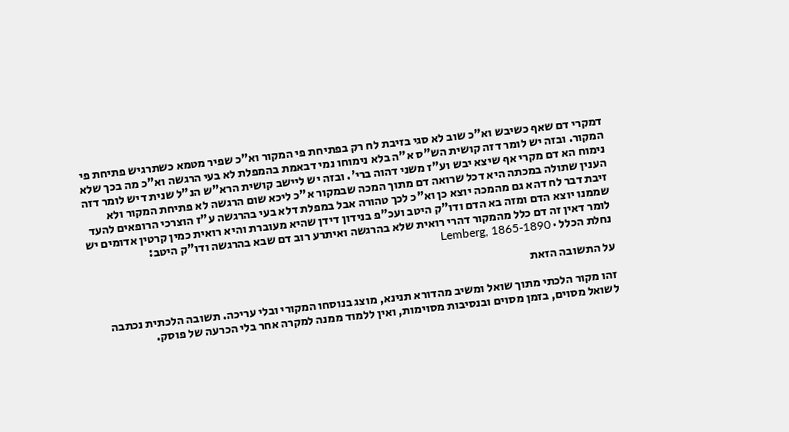דמקרי דם שאף כשיבש וא"כ שוב לא סגי בזיבת לח רק בפתיחת פי המקור וא"כ שפיר מטמא כשתרגיש פתיחת פי המקור. ובזה יש לומר דזה קושית הש"ס א"ה בלא נימוחו נמי דבאמת בהמפלת לא בעי הרגשה וא"כ מה בכך שלא נימוח הא דם מקרי אף שיצא יבש וע"ז משני דהוה ברי'. ובזה יש ליישב קושית הרא"ש הנ"ל שנית דיש לומר דזה הענין שתולה במכתה היא דכל שרואה דם מתוך המכה שבמקור א"כ ליכא שום הרגשה לא פתיחת המקור ולא זיבת דבר לח דהא גם מהמכה יוצא כן וא"כ לכך טהורה אבל במפלת דלא בעי בהרגשה ע"ז הוצרכי הרופאים להעד שממנו יוצא הדם ומזה בא הדם ודו"ק היטב ועכ"פ בנידון דידן שהיא מעוברת והיא רואית כמין קרטין אדומים יש לומר דאין זה דם כלל מהמקור דהרי רואית שלא בהרגשה ואיתרע רוב דם שבא בהרגשה ודו"ק היטב:
נחלת הכלל · Lemberg, 1865-1890

על התשובה הזאת

זהו מקור הלכתי מתוך שואל ומשיב מהדורא תנינא, מוצג בנוסחו המקורי ובלי עריכה. תשובה הלכתית נכתבה לשואל מסוים, בזמן מסוים ובנסיבות מסוימות, ואין ללמוד ממנה למקרה אחר בלי הכרעה של פוסק.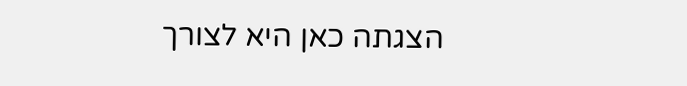הצגתה כאן היא לצורך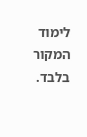לימוד המקור בלבד.